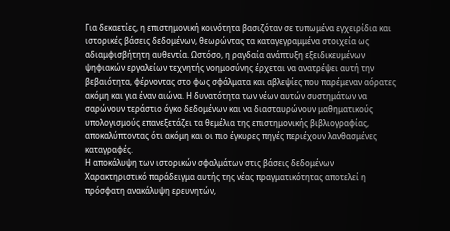Για δεκαετίες, η επιστημονική κοινότητα βασιζόταν σε τυπωμένα εγχειρίδια και ιστορικές βάσεις δεδομένων, θεωρώντας τα καταγεγραμμένα στοιχεία ως αδιαμφισβήτητη αυθεντία. Ωστόσο, η ραγδαία ανάπτυξη εξειδικευμένων ψηφιακών εργαλείων τεχνητής νοημοσύνης έρχεται να ανατρέψει αυτή την βεβαιότητα, φέρνοντας στο φως σφάλματα και αβλεψίες που παρέμεναν αόρατες ακόμη και για έναν αιώνα. Η δυνατότητα των νέων αυτών συστημάτων να σαρώνουν τεράστιο όγκο δεδομένων και να διασταυρώνουν μαθηματικούς υπολογισμούς επανεξετάζει τα θεμέλια της επιστημονικής βιβλιογραφίας, αποκαλύπτοντας ότι ακόμη και οι πιο έγκυρες πηγές περιέχουν λανθασμένες καταγραφές.
Η αποκάλυψη των ιστορικών σφαλμάτων στις βάσεις δεδομένων
Χαρακτηριστικό παράδειγμα αυτής της νέας πραγματικότητας αποτελεί η πρόσφατη ανακάλυψη ερευνητών,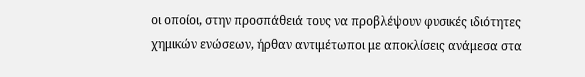οι οποίοι, στην προσπάθειά τους να προβλέψουν φυσικές ιδιότητες χημικών ενώσεων, ήρθαν αντιμέτωποι με αποκλίσεις ανάμεσα στα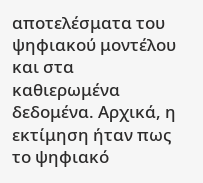αποτελέσματα του ψηφιακού μοντέλου και στα καθιερωμένα δεδομένα. Αρχικά, η εκτίμηση ήταν πως το ψηφιακό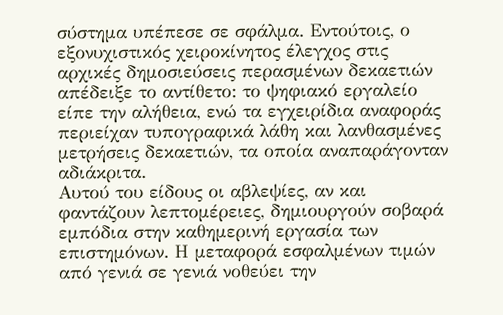σύστημα υπέπεσε σε σφάλμα. Εντούτοις, ο εξονυχιστικός χειροκίνητος έλεγχος στις αρχικές δημοσιεύσεις περασμένων δεκαετιών απέδειξε το αντίθετο: το ψηφιακό εργαλείο είπε την αλήθεια, ενώ τα εγχειρίδια αναφοράς περιείχαν τυπογραφικά λάθη και λανθασμένες μετρήσεις δεκαετιών, τα οποία αναπαράγονταν αδιάκριτα.
Αυτού του είδους οι αβλεψίες, αν και φαντάζουν λεπτομέρειες, δημιουργούν σοβαρά εμπόδια στην καθημερινή εργασία των επιστημόνων. Η μεταφορά εσφαλμένων τιμών από γενιά σε γενιά νοθεύει την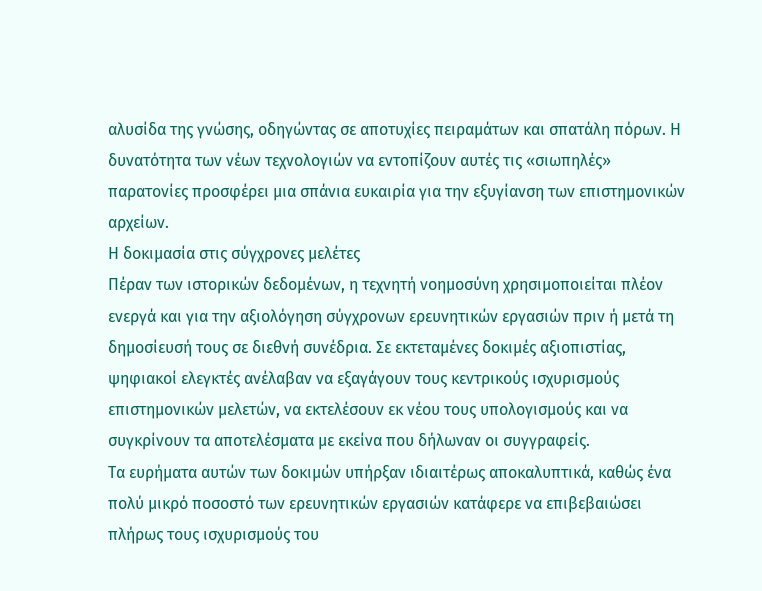αλυσίδα της γνώσης, οδηγώντας σε αποτυχίες πειραμάτων και σπατάλη πόρων. Η δυνατότητα των νέων τεχνολογιών να εντοπίζουν αυτές τις «σιωπηλές» παρατονίες προσφέρει μια σπάνια ευκαιρία για την εξυγίανση των επιστημονικών αρχείων.
Η δοκιμασία στις σύγχρονες μελέτες
Πέραν των ιστορικών δεδομένων, η τεχνητή νοημοσύνη χρησιμοποιείται πλέον ενεργά και για την αξιολόγηση σύγχρονων ερευνητικών εργασιών πριν ή μετά τη δημοσίευσή τους σε διεθνή συνέδρια. Σε εκτεταμένες δοκιμές αξιοπιστίας, ψηφιακοί ελεγκτές ανέλαβαν να εξαγάγουν τους κεντρικούς ισχυρισμούς επιστημονικών μελετών, να εκτελέσουν εκ νέου τους υπολογισμούς και να συγκρίνουν τα αποτελέσματα με εκείνα που δήλωναν οι συγγραφείς.
Τα ευρήματα αυτών των δοκιμών υπήρξαν ιδιαιτέρως αποκαλυπτικά, καθώς ένα πολύ μικρό ποσοστό των ερευνητικών εργασιών κατάφερε να επιβεβαιώσει πλήρως τους ισχυρισμούς του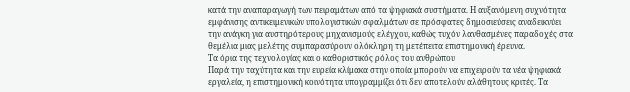κατά την αναπαραγωγή των πειραμάτων από τα ψηφιακά συστήματα. Η αυξανόμενη συχνότητα εμφάνισης αντικειμενικών υπολογιστικών σφαλμάτων σε πρόσφατες δημοσιεύσεις αναδεικνύει την ανάγκη για αυστηρότερους μηχανισμούς ελέγχου, καθώς τυχόν λανθασμένες παραδοχές στα θεμέλια μιας μελέτης συμπαρασύρουν ολόκληρη τη μετέπειτα επιστημονική έρευνα.
Τα όρια της τεχνολογίας και ο καθοριστικός ρόλος του ανθρώπου
Παρά την ταχύτητα και την ευρεία κλίμακα στην οποία μπορούν να επιχειρούν τα νέα ψηφιακά εργαλεία, η επιστημονική κοινότητα υπογραμμίζει ότι δεν αποτελούν αλάθητους κριτές. Τα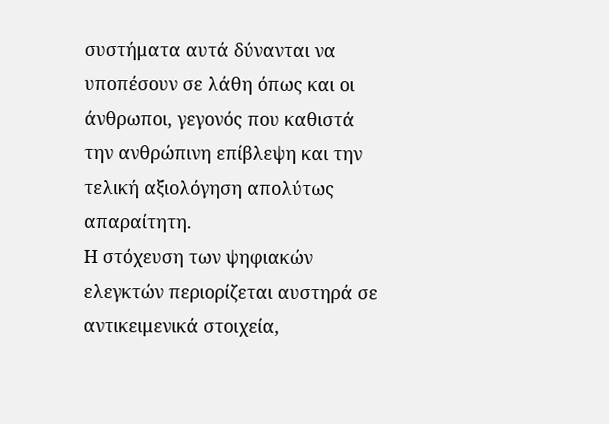συστήματα αυτά δύνανται να υποπέσουν σε λάθη όπως και οι άνθρωποι, γεγονός που καθιστά την ανθρώπινη επίβλεψη και την τελική αξιολόγηση απολύτως απαραίτητη.
Η στόχευση των ψηφιακών ελεγκτών περιορίζεται αυστηρά σε αντικειμενικά στοιχεία,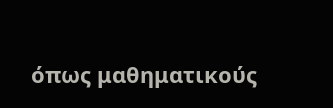όπως μαθηματικούς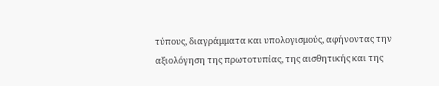τύπους, διαγράμματα και υπολογισμούς, αφήνοντας την αξιολόγηση της πρωτοτυπίας, της αισθητικής και της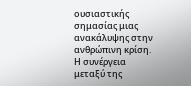ουσιαστικής σημασίας μιας ανακάλυψης στην ανθρώπινη κρίση. Η συνέργεια μεταξύ της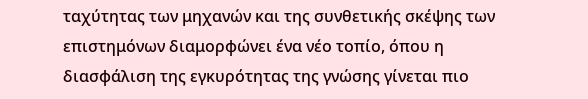ταχύτητας των μηχανών και της συνθετικής σκέψης των επιστημόνων διαμορφώνει ένα νέο τοπίο, όπου η διασφάλιση της εγκυρότητας της γνώσης γίνεται πιο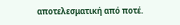αποτελεσματική από ποτέ.